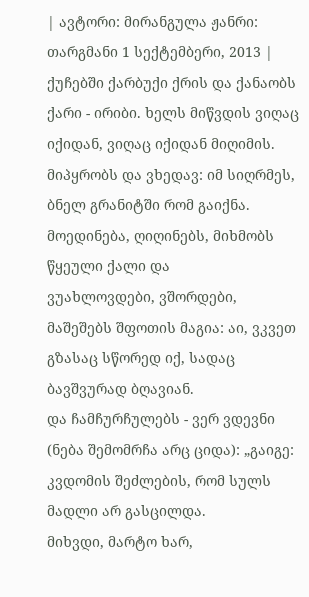| ავტორი: მირანგულა ჟანრი: თარგმანი 1 სექტემბერი, 2013 |
ქუჩებში ქარბუქი ქრის და ქანაობს ქარი - ირიბი. ხელს მიწვდის ვიღაც იქიდან, ვიღაც იქიდან მიღიმის.
მიპყრობს და ვხედავ: იმ სიღრმეს, ბნელ გრანიტში რომ გაიქნა. მოედინება, ღიღინებს, მიხმობს წყეული ქალი და
ვუახლოვდები, ვშორდები, მაშეშებს შფოთის მაგია: აი, ვკვეთ გზასაც სწორედ იქ, სადაც ბავშვურად ბღავიან.
და ჩამჩურჩულებს - ვერ ვდევნი (ნება შემომრჩა არც ციდა): „გაიგე: კვდომის შეძლების, რომ სულს მადლი არ გასცილდა.
მიხვდი, მარტო ხარ,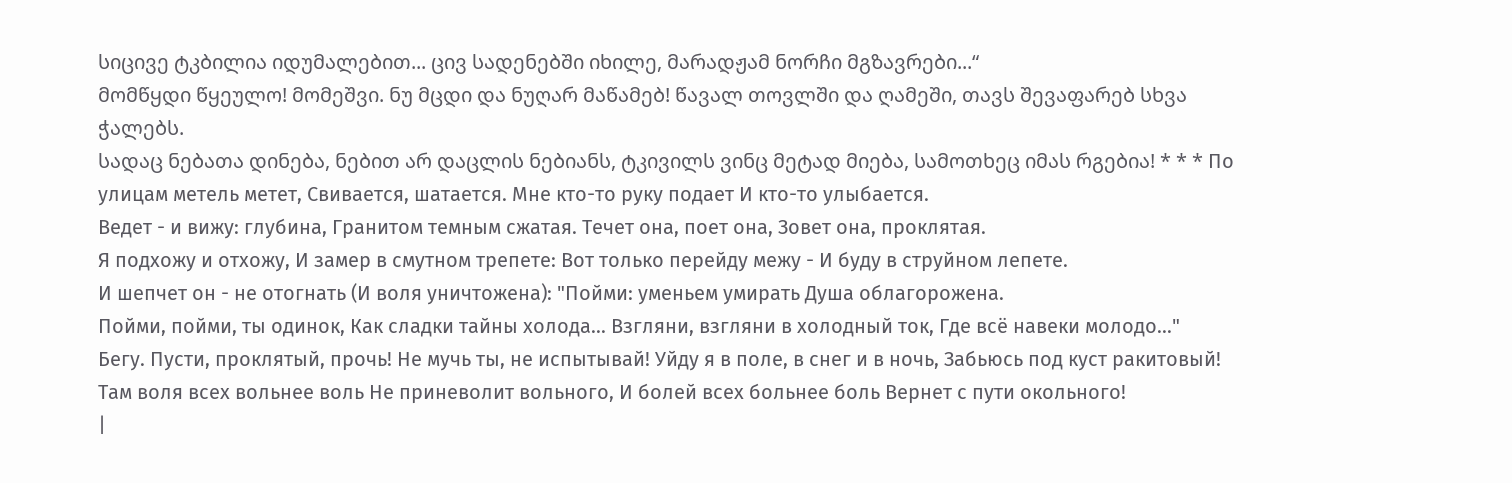სიცივე ტკბილია იდუმალებით... ცივ სადენებში იხილე, მარადჟამ ნორჩი მგზავრები...“
მომწყდი წყეულო! მომეშვი. ნუ მცდი და ნუღარ მაწამებ! წავალ თოვლში და ღამეში, თავს შევაფარებ სხვა ჭალებს.
სადაც ნებათა დინება, ნებით არ დაცლის ნებიანს, ტკივილს ვინც მეტად მიება, სამოთხეც იმას რგებია! * * * По улицам метель метет, Свивается, шатается. Мне кто-то руку подает И кто-то улыбается.
Ведет - и вижу: глубина, Гранитом темным сжатая. Течет она, поет она, Зовет она, проклятая.
Я подхожу и отхожу, И замер в смутном трепете: Вот только перейду межу - И буду в струйном лепете.
И шепчет он - не отогнать (И воля уничтожена): "Пойми: уменьем умирать Душа облагорожена.
Пойми, пойми, ты одинок, Как сладки тайны холода... Взгляни, взгляни в холодный ток, Где всё навеки молодо..."
Бегу. Пусти, проклятый, прочь! Не мучь ты, не испытывай! Уйду я в поле, в снег и в ночь, Забьюсь под куст ракитовый!
Там воля всех вольнее воль Не приневолит вольного, И болей всех больнее боль Вернет с пути окольного!
|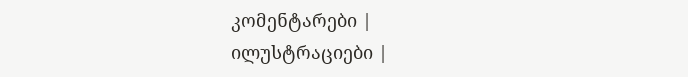კომენტარები |
ილუსტრაციები |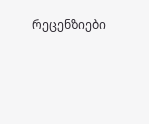რეცენზიები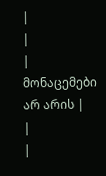|
|
| მონაცემები არ არის |
|
|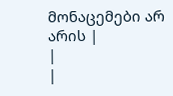მონაცემები არ არის |
|
|